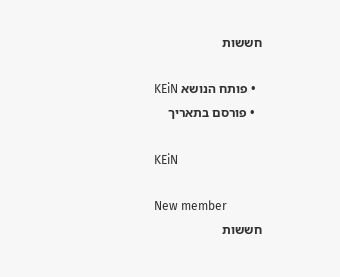חששות

  • פותח הנושא KEiN
  • פורסם בתאריך

KEiN

New member
חששות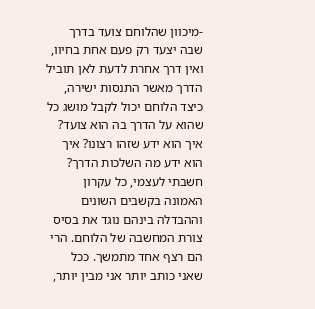-מיכוון שהלוחם צועד בדרך שבה יצעד רק פעם אחת בחיוו, ואין דרך אחרת לדעת לאן תוביל הדרך מאשר התנסות ישירה, כיצד הלוחם יכול לקבל מושג כל שהוא על הדרך בה הוא צועד? איך הוא ידע שזהו רצונו? איך הוא ידע מה השלכות הדרך? חשבתי לעצמי, כל עקרון האמונה בקשבים השונים וההבדלה בינהם נוגד את בסיס צורת המחשבה של הלוחם. הרי הם רצף אחד מתמשך. ככל שאני כותב יותר אני מבין יותר,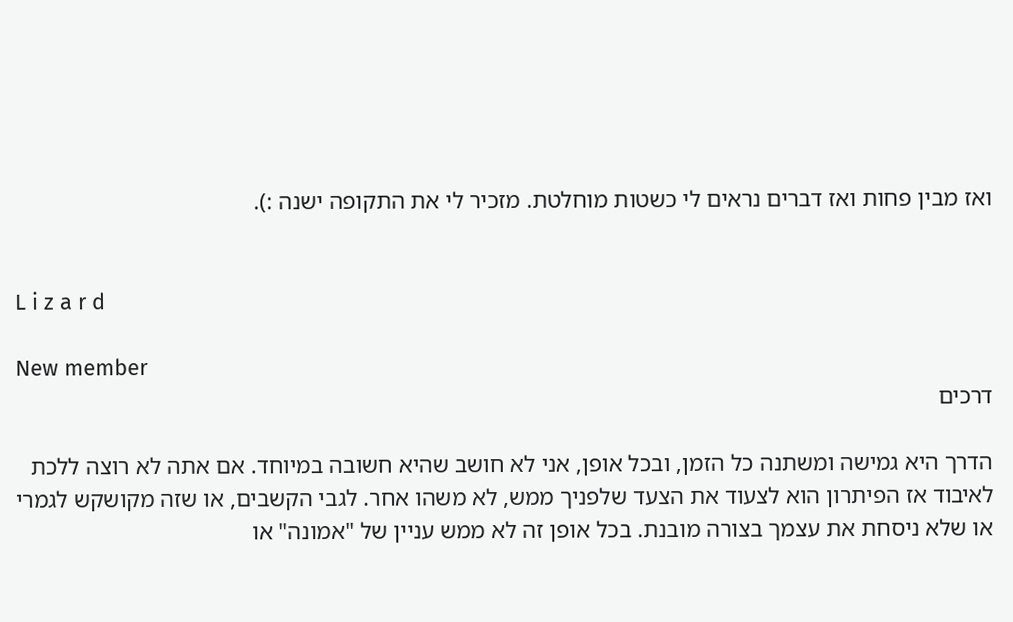ואז מבין פחות ואז דברים נראים לי כשטות מוחלטת. מזכיר לי את התקופה ישנה :).


L i z a r d

New member
דרכים

הדרך היא גמישה ומשתנה כל הזמן, ובכל אופן, אני לא חושב שהיא חשובה במיוחד. אם אתה לא רוצה ללכת לאיבוד אז הפיתרון הוא לצעוד את הצעד שלפניך ממש, לא משהו אחר. לגבי הקשבים, או שזה מקושקש לגמרי או שלא ניסחת את עצמך בצורה מובנת. בכל אופן זה לא ממש עניין של "אמונה" או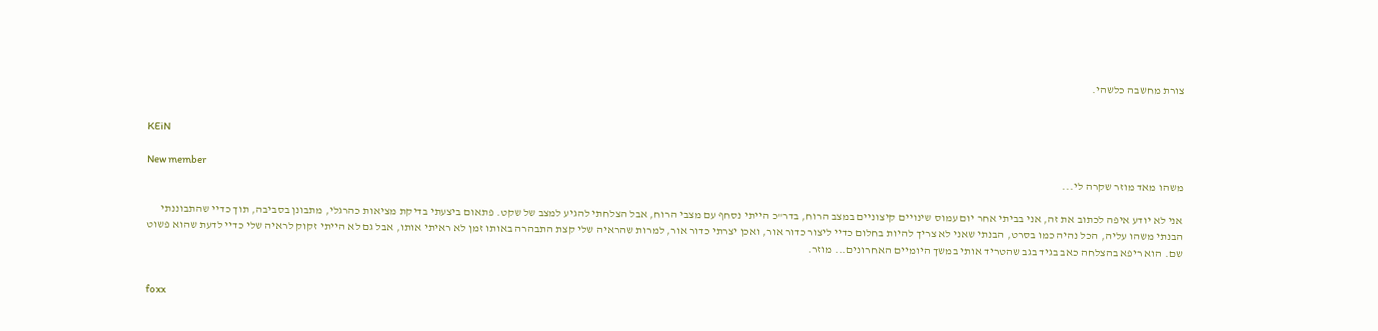צורת מחשבה כלשהי.


KEiN

New member
משהו מאד מוזר שקרה לי...

אני לא יודע איפה לכתוב את זה, אני בביתי אחר יום עמוס שינויים קיצוניים במצב הרוח, בדר"כ הייתי נסחף עם מצבי הרוח, אבל הצלחתי להגיע למצב של שקט. פתאום ביצעתי בדיקת מציאות כהרגלי, מתבונן בסביבה, תוך כדיי שהתבוננתי הבנתי משהו עליה, הכל נהיה כמו בסרט, הבנתי שאני לא צריך להיות בחלום כדיי ליצור כדור אור, ואכן יצרתי כדור אור, למרות שהראיה שלי קצת התבהרה באותו זמן לא ראיתי אותו, אבל גם לא הייתי זקוק לראיה שלי כדיי לדעת שהוא פשוט שם. הוא ריפא בהצלחה כאב בגיד בגב שהטריד אותי במשך היומיים האחרונים... מוזר.


foxx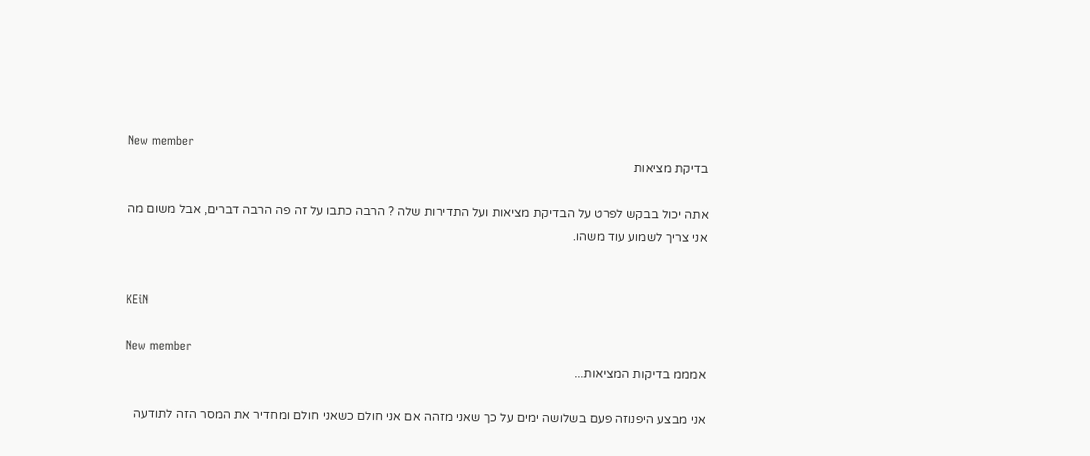New member
בדיקת מציאות

אתה יכול בבקש לפרט על הבדיקת מציאות ועל התדירות שלה ? הרבה כתבו על זה פה הרבה דברים, אבל משום מה אני צריך לשמוע עוד משהו.


KEiN

New member
אמממ בדיקות המציאות...

אני מבצע היפנוזה פעם בשלושה ימים על כך שאני מזהה אם אני חולם כשאני חולם ומחדיר את המסר הזה לתודעה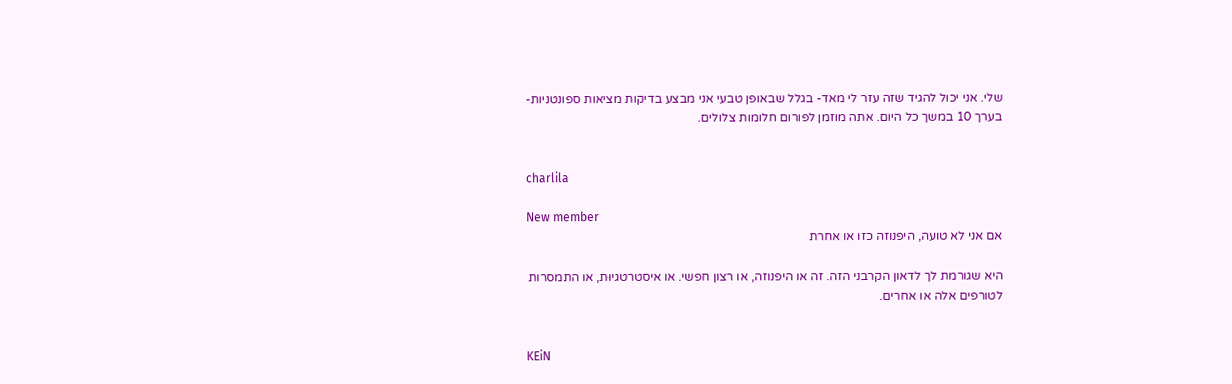שלי. אני יכול להגיד שזה עזר לי מאד- בגלל שבאופן טבעי אני מבצע בדיקות מציאות ספונטניות- בערך 10 במשך כל היום. אתה מוזמן לפורום חלומות צלולים.


charlila

New member
אם אני לא טועה, היפנוזה כזו או אחרת

היא שגורמת לך לדאון הקרבני הזה. זה או היפנוזה, או רצון חפשי. או איסטרטגיוּת, או התמסרות לטורפים אלה או אחרים.


KEiN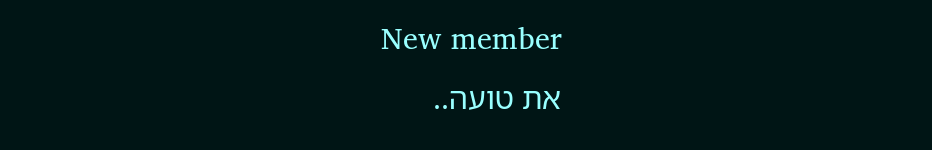New member
את טועה..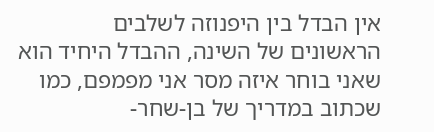אין הבדל בין היפנוזה לשלבים הראשונים של השינה, ההבדל היחיד הוא שאני בוחר איזה מסר אני מפמפם, כמו שכתוב במדריך של בן-שחר-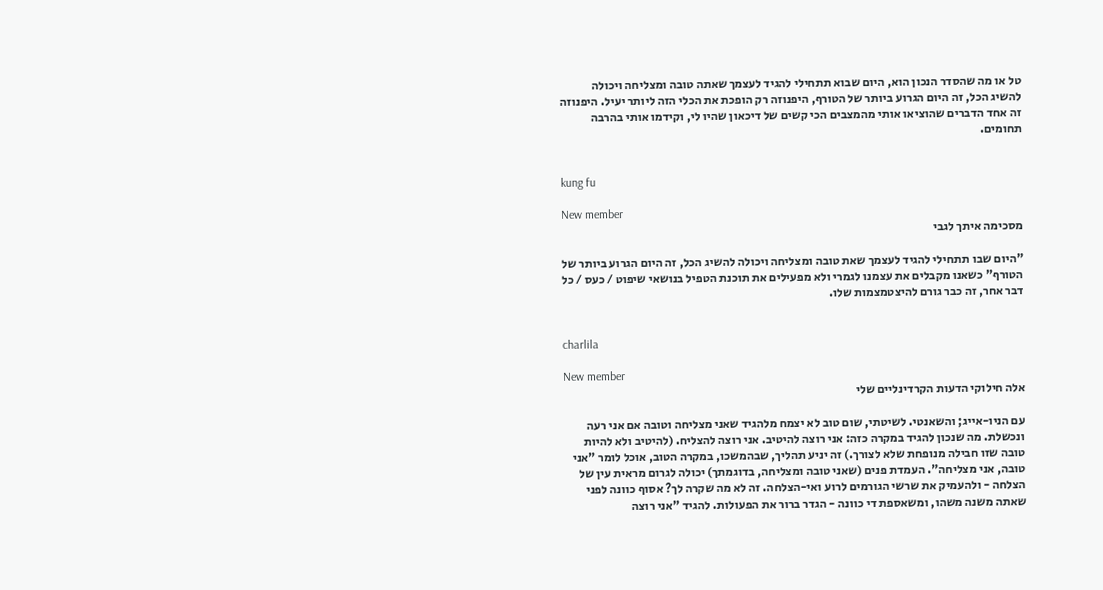טל או מה שהסדר הנכון הוא, היום שבוא תתחילי להגיד לעצמך שאתה טובה ומצליחה ויכולה להשיג הכל, זה היום הגרוע ביותר של הטורף, היפנוזה רק הופכת את הכלי הזה ליותר יעיל. היפנוזה זה אחד הדברים שהוציאו אותי מהמצבים הכי קשים של דיכאון שהיו לי, וקידמו אותי בהרבה תחומים.


kung fu

New member
מסכימה איתך לגבי

"היום שבו תתחילי להגיד לעצמך שאת טובה ומצליחה ויכולה להשיג הכל, זה היום הגרוע ביותר של הטורף" כשאנו מקבלים את עצמנו לגמרי ולא מפעילים את תוכנת הטפיל בנושאי שיפוט / כעס / כל דבר אחר, זה כבר גורם להיצטמצמות שלו.


charlila

New member
אלה חילוקי הדעות הקרדינליים שלי

עם הניו-אייג; והשאנטי. לשיטתי, שום טוב לא יצמח מלהגיד שאני מצליחה וטובה אם אני רעה ונכשלת. מה שנכון להגיד במקרה כזה: אני רוצה להיטיב. אני רוצה להצליח. (להיטיב ולא להיות טובה שזו חבילה מנופחת שלא לצורך.) זה יניע תהליך, שבהמשכו, במקרה הטוב, אוכל לומר "אני טובה, אני מצליחה". העמדת פנים (שאני טובה ומצליחה, בדוגמתך) יכולה לגרום מראית עין של הצלחה - ולהעמיק את שרשי הגורמים לרוע ואי-הצלחה. זה לא מה שקרה לך? אסוף כוונה לפני שאתה משנה משהו, ומשאספת די כוונה - הגדר ברור את הפעולות. להגיד "אני רוצה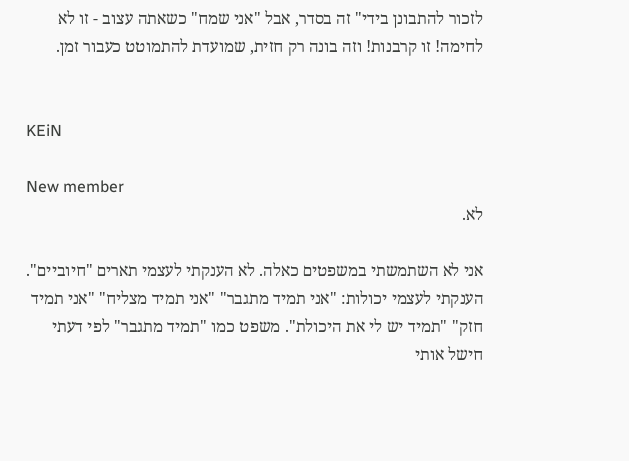לזכור להתבונן בידי" זה בסדר, אבל "אני שמח" כשאתה עצוב - זו לא לחימה! זו קרבנות! וזה בונה רק חזית, שמועדת להתמוטט כעבור זמן.


KEiN

New member
לא.

אני לא השתמשתי במשפטים כאלה. לא הענקתי לעצמי תארים "חיוביים". הענקתי לעצמי יכולות: "אני תמיד מתגבר" "אני תמיד מצליח" "אני תמיד חזק" "תמיד יש לי את היכולת". משפט כמו "תמיד מתגבר" לפי דעתי חישל אותי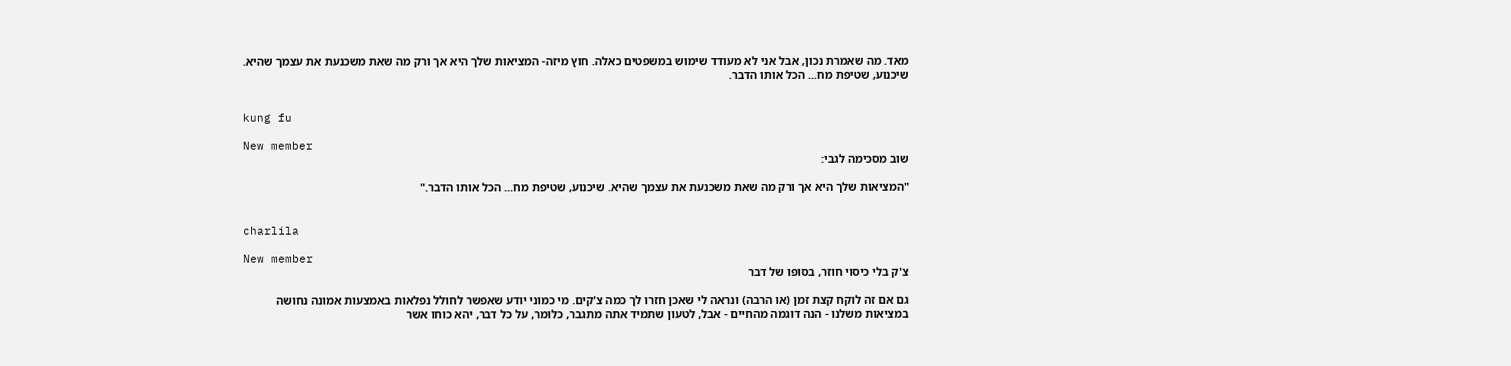מאד. מה שאמרת נכון, אבל אני לא מעודד שימוש במשפטים כאלה. חוץ מיזה- המציאות שלך היא אך ורק מה שאת משכנעת את עצמך שהיא. שיכנוע, שטיפת מח... הכל אותו הדבר.


kung fu

New member
שוב מסכימה לגבי:

"המציאות שלך היא אך ורק מה שאת משכנעת את עצמך שהיא. שיכנוע, שטיפת מח... הכל אותו הדבר."


charlila

New member
צ'ק בלי כיסוי חוזר, בסופו של דבר

גם אם זה לוקח קצת זמן (או הרבה) ונראה לי שאכן חזרו לך כמה צ'קים. מי כמוני יודע שאפשר לחולל נפלאות באמצעות אמונה נחושה במציאות משלנו - הנה דוגמה מהחיים - אבל, לטעון שתמיד אתה מתגבר, כלומר, על כל דבר, יהא כוחו אשר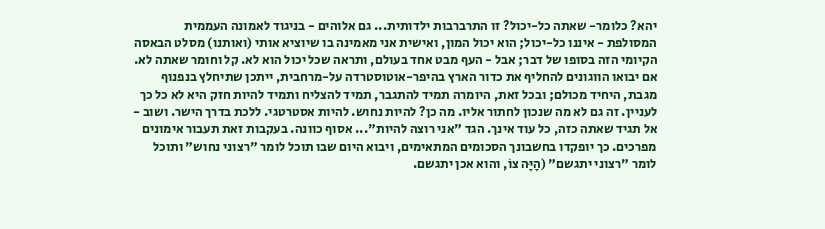יהא? כלומר- שאתה כל-יכול? זו התרברבות ילדותית... גם אלוהים - בניגוד לאמונה העממית המסולפת - איננו כל-יכול; הוא יכול המון, ואישית אני מאמינה בו שיוציא אותי (ואותנו) מסלט הבאסה הקיומי הזה בסופו של דבר; אבל - העף מבט אחד בעולם, ותראה שכל יכול הוא לא. קל וחומר שאתה לא. אם יבואו הווגונים להחליף את כדור הארץ בהיפר-אוטוסטרדה על-מרחבית, ייתכן שתיחלץ בנפנוף מגבת, היחיד מכולם; ובכל זאת, היומרה תמיד להתגבר, תמיד להצליח ותמיד להיות חזק היא לא כל כך לעניין. זה גם לא מה שנכון לחתור אליו. מה כן? להיות נחוש. להיות אסטרטגי. ללכת בדרך הישר. ושוב - אל תגיד שאתה כזה, כל עוד אינך. הגד "אני רוצה להיות"... אסוף כוונה. בעקבות זאת תעבור אימונים מפרכים. כך יופקדו בחשבונך הסכומים המתאימים, ויבוא היום שבו תוכל לומר "רצוני נחוש" ותוכל לומר "רצוני יתגשם" (הָיָּה צוֹ, והוא אכן יתגשם.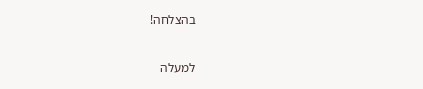בהצלחה!

למעלה